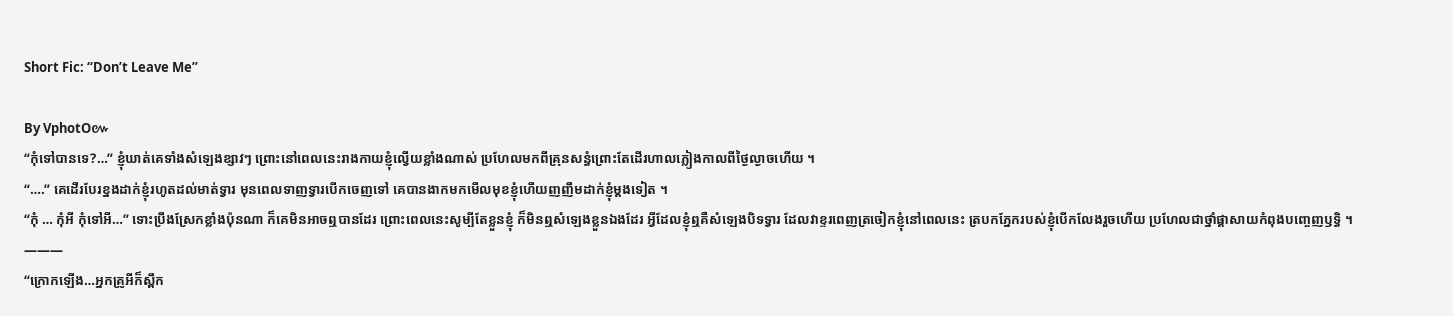Short Fic: “Don’t Leave Me”

By VphotO៚
“កុំទៅបានទេ?…” ខ្ញុំឃាត់គេទាំងសំឡេងខ្សាវៗ ព្រោះនៅពេលនេះរាងកាយខ្ញុំល្វើយខ្លាំងណាស់ ប្រហែលមកពីគ្រុនសន្ធំព្រោះតែដើរហាលភ្លៀងកាលពីថ្ងៃល្ងាចហើយ ។
“….” គេដើរបែរខ្នងដាក់ខ្ញុំរហូតដល់មាត់ទ្វារ មុនពេលទាញទ្វារបើកចេញទៅ គេបានងាកមកមើលមុខខ្ញុំហើយញញឹមដាក់ខ្ញុំម្តងទៀត ។
“កុំ … កុំអី កុំទៅអី…” ទោះប្រឹងស្រែកខ្លាំងប៉ុនណា ក៏គេមិនអាចឮបានដែរ ព្រោះពេលនេះសូម្បីតែខ្លួនខ្ញុំ ក៏មិនឮសំឡេងខ្លួនឯងដែរ អ្វីដែលខ្ញុំឮគឺសំឡេងបិទទ្វារ ដែលវាខ្ទរពេញត្រចៀកខ្ញុំនៅពេលនេះ ត្របកភ្នែករបស់ខ្ញុំបើកលែងរួចហើយ ប្រហែលជាថ្នាំផ្តាសាយកំពុងបញ្ចេញឫទ្ធិ ។
———
“ក្រោកឡើង…អ្នកគ្រូអីក៏ស្ពឹក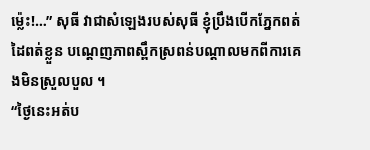ម៉្លេះ!…” សុធី វាជាសំឡេងរបស់សុធី ខ្ញុំប្រឹងបើកភ្នែកពត់ដៃពត់ខ្លួន បណ្តេញភាពស្ពឹកស្រពន់បណ្តាលមកពីការគេងមិនស្រួលបួល ។
“ថ្ងៃនេះអត់ប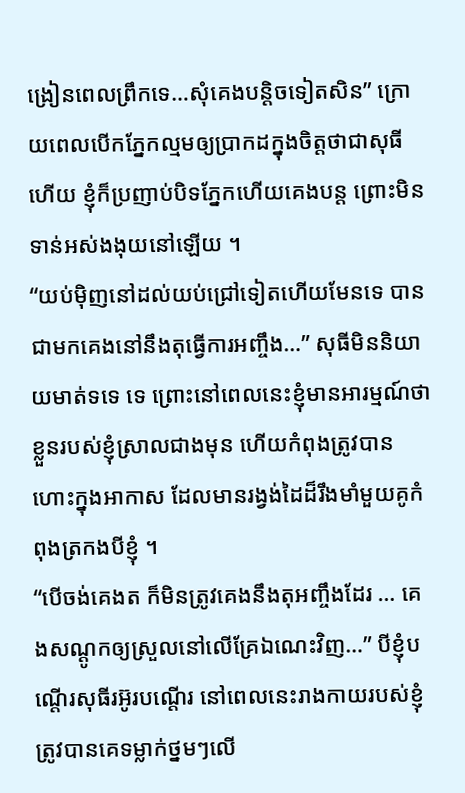ង្រៀនពេលព្រឹកទេ…សុំគេងបន្តិចទៀតសិន” ក្រោយពេលបើកភ្នែកល្មមឲ្យប្រាកដក្នុងចិត្តថាជាសុធីហើយ ខ្ញុំក៏ប្រញាប់បិទភ្នែកហើយគេងបន្ត ព្រោះមិនទាន់អស់ងងុយនៅឡើយ ។
“យប់ម៉ិញនៅដល់យប់ជ្រៅទៀតហើយមែនទេ បានជាមកគេងនៅនឹងតុធ្វើការអញ្ចឹង…” សុធីមិននិយាយមាត់ទទេ ទេ ព្រោះនៅពេលនេះខ្ញុំមានអារម្មណ៍ថាខ្លួនរបស់ខ្ញុំស្រាលជាងមុន ហើយកំពុងត្រូវបានហោះក្នុងអាកាស ដែលមានរង្វង់ដៃដ៏រឹងមាំមួយគូកំពុងត្រកងបីខ្ញុំ ។
“បើចង់គេងត ក៏មិនត្រូវគេងនឹងតុអញ្ចឹងដែរ … គេងសណ្តូកឲ្យស្រួលនៅលើគ្រែឯណេះវិញ…” បីខ្ញុំបណ្តើរសុធីរអ៊ូរបណ្តើរ នៅពេលនេះរាងកាយរបស់ខ្ញុំត្រូវបានគេទម្លាក់ថ្នមៗលើ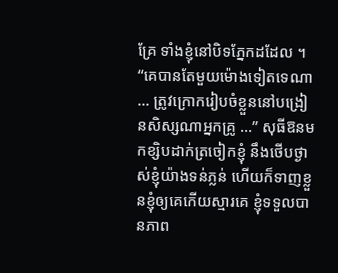គ្រែ ទាំងខ្ញុំនៅបិទភ្នែកដដែល ។
“គេបានតែមួយម៉ោងទៀតទេណា … ត្រូវក្រោករៀបចំខ្លួននៅបង្រៀនសិស្សណាអ្នកគ្រូ …” សុធីឱនមកខ្សិបដាក់ត្រចៀកខ្ញុំ នឹងថើបថ្ងាស់ខ្ញុំយ៉ាងទន់ភ្លន់ ហើយក៏ទាញខ្លួនខ្ញុំឲ្យគេកើយស្មារគេ ខ្ញុំទទួលបានភាព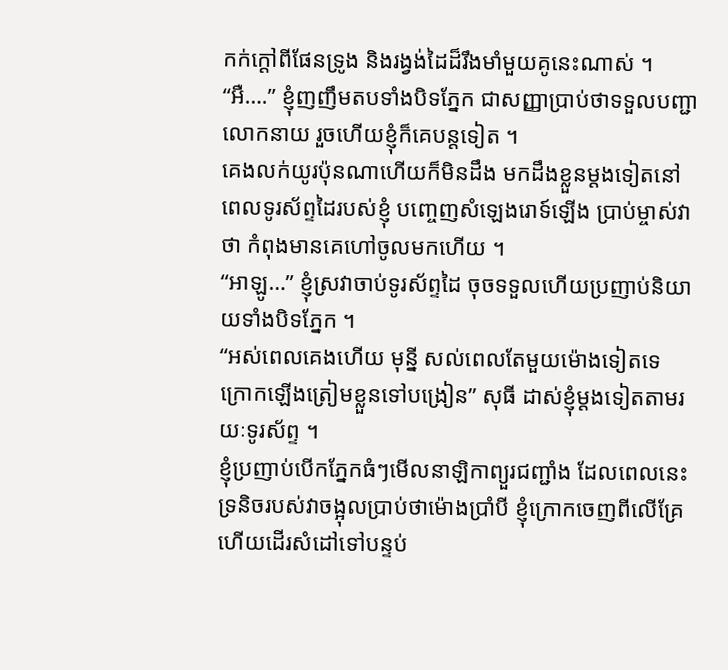កក់ក្ដៅពីផែនទ្រូង និងរង្វង់ដៃដ៏រឹងមាំមួយគូនេះណាស់ ។
“អឺ….” ខ្ញុំញញឹមតបទាំងបិទភ្នែក ជាសញ្ញាប្រាប់ថាទទួលបញ្ជាលោកនាយ រួចហើយខ្ញុំក៏គេបន្តទៀត ។
គេងលក់យូរប៉ុនណាហើយក៏មិនដឹង មកដឹងខ្លួនម្តងទៀតនៅពេលទូរស័ព្ទដៃរបស់ខ្ញុំ បញ្ចេញសំឡេងរោទ៍ឡើង ប្រាប់ម្ចាស់វាថា កំពុងមានគេហៅចូលមកហើយ ។
“អាឡូ…” ខ្ញុំស្រវាចាប់ទូរស័ព្ទដៃ ចុចទទួលហើយប្រញាប់និយាយទាំងបិទភ្នែក ។
“អស់ពេលគេងហើយ មុន្នី សល់ពេលតែមួយម៉ោងទៀតទេ ក្រោកឡើងត្រៀមខ្លួនទៅបង្រៀន” សុធី ដាស់ខ្ញុំម្ដងទៀតតាមរយៈទូរស័ព្ទ ។
ខ្ញុំប្រញាប់បើកភ្នែកធំៗមើលនាឡិកាព្យួរជញ្ជាំង ដែលពេលនេះទ្រនិចរបស់វាចង្អុលប្រាប់ថាម៉ោងប្រាំបី ខ្ញុំក្រោកចេញពីលើគ្រែហើយដើរសំដៅទៅបន្ទប់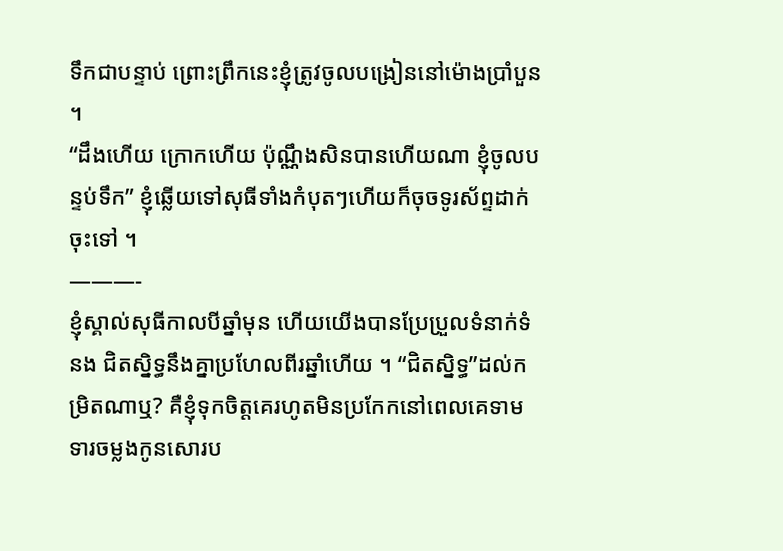ទឹកជាបន្ទាប់ ព្រោះព្រឹកនេះខ្ញុំត្រូវចូលបង្រៀននៅម៉ោងប្រាំបួន ។
“ដឹងហើយ ក្រោកហើយ ប៉ុណ្ណឹងសិនបានហើយណា ខ្ញុំចូលបន្ទប់ទឹក” ខ្ញុំឆ្លើយទៅសុធីទាំងកំបុតៗហើយក៏ចុចទូរស័ព្ទដាក់ចុះទៅ ។
———-
ខ្ញុំស្គាល់សុធីកាលបីឆ្នាំមុន ហើយយើងបានប្រែប្រួលទំនាក់ទំនង ជិតស្និទ្ធនឹងគ្នាប្រហែលពីរឆ្នាំហើយ ។ “ជិតស្និទ្ធ”ដល់កម្រិតណាឬ? គឺខ្ញុំទុកចិត្តគេរហូតមិនប្រកែកនៅពេលគេទាមទារចម្លងកូនសោរប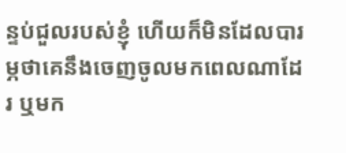ន្ទប់ជួលរបស់ខ្ញុំ ហើយក៏មិនដែលបារម្ភថាគេនឹងចេញចូលមកពេលណាដែរ ឬមក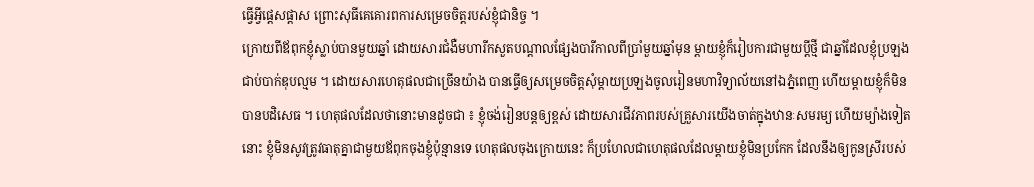ធ្វើអ្វីផ្ដេសផ្ដាស ព្រោះសុធីគេគោរពការសម្រេចចិត្តរបស់ខ្ញុំជានិច្ច ។
ក្រោយពីឪពុកខ្ញុំស្លាប់បានមួយឆ្នាំ ដោយសារជំងឺមហារីកសួតបណ្តាលផ្សែងបារីកាលពីប្រាំមួយឆ្នាំមុន ម្តាយខ្ញុំក៏រៀបការជាមួយប្តីថ្មី ជាឆ្នាំដែលខ្ញុំប្រឡងជាប់បាក់ឌុបល្មម ។ ដោយសារហេតុផលជាច្រើនយ៉ាង បានធ្វើឲ្យសម្រេចចិត្តសុំម្តាយប្រឡងចូលរៀនមហាវិទ្យាល័យនៅឯភ្នំពេញ ហើយម្តាយខ្ញុំក៏មិនបានបដិសេធ ។ ហេតុផលដែលថានោះមានដូចជា ៖ ខ្ញុំចង់រៀនបន្តឲ្យខ្ពស់ ដោយសារជីវភាពរបស់គ្រួសារយើងចាត់ក្នុងឋានៈសមរម្យ ហើយម្យ៉ាងទៀតនោះ ខ្ញុំមិនសូវត្រូវធាតុគ្នាជាមួយឪពុកចុងខ្ញុំប៉ុន្មានទេ ហេតុផលចុងក្រោយនេះ ក៏ប្រហែលជាហេតុផលដែលម្តាយខ្ញុំមិនប្រកែក ដែលនឹងឲ្យកូនស្រីរបស់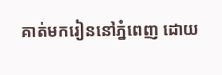គាត់មករៀននៅភ្នំពេញ ដោយ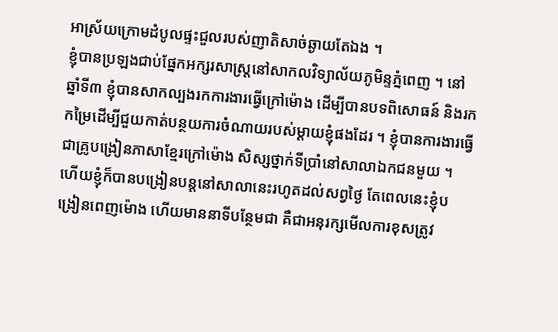អាស្រ័យក្រោមដំបូលផ្ទះជួលរបស់ញាតិសាច់ឆ្ងាយតែឯង ។
ខ្ញុំបានប្រឡងជាប់ផ្នែកអក្សរសាស្ត្រនៅសាកលវិទ្យាល័យភូមិន្ទភ្នំពេញ ។ នៅឆ្នាំទី៣ ខ្ញុំបានសាកល្បងរកការងារធ្វើក្រៅម៉ោង ដើម្បីបានបទពិសោធន៍ និងរកកម្រៃដើម្បីជួយកាត់បន្ថយការចំណាយរបស់ម្តាយខ្ញុំផងដែរ ។ ខ្ញុំបានការងារធ្វើជាគ្រូបង្រៀនភាសាខ្មែរក្រៅម៉ោង សិស្សថ្នាក់ទីប្រាំនៅសាលាឯកជនមួយ ។ ហើយខ្ញុំក៏បានបង្រៀនបន្តនៅសាលានេះរហូតដល់សព្វថ្ងៃ តែពេលនេះខ្ញុំបង្រៀនពេញម៉ោង ហើយមាននាទីបន្ថែមជា គឺជាអនុរក្សមើលការខុសត្រូវ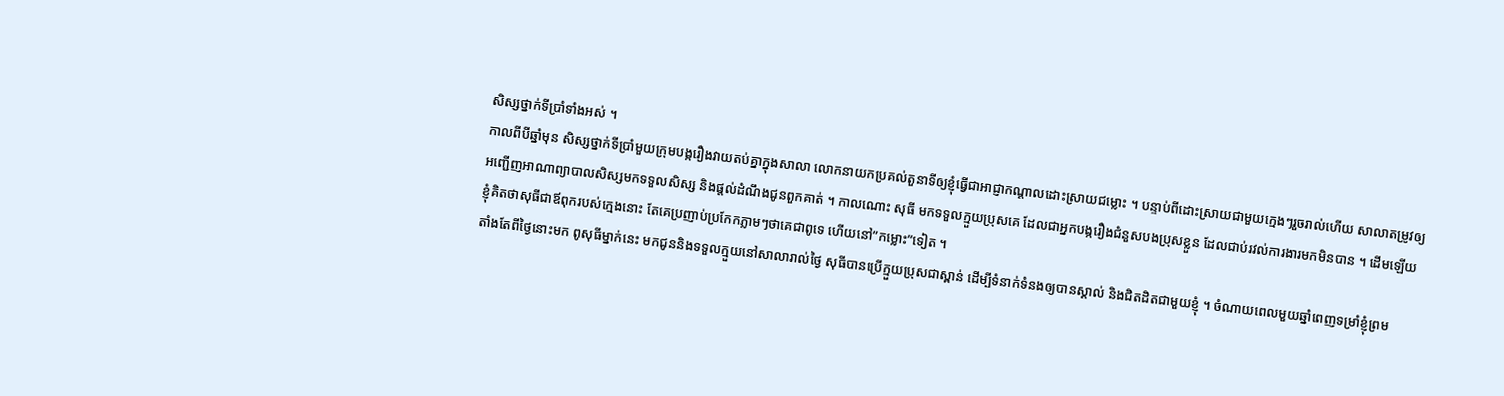សិស្សថ្នាក់ទីប្រាំទាំងអស់ ។
កាលពីបីឆ្នាំមុន សិស្សថ្នាក់ទីប្រាំមួយក្រុមបង្ករឿងវាយតប់គ្នាក្នុងសាលា លោកនាយកប្រគល់តួនាទីឲ្យខ្ញុំធ្វើជាអាជ្ញាកណ្តាលដោះស្រាយជម្លោះ ។ បន្ទាប់ពីដោះស្រាយជាមួយក្មេងៗរួចរាល់ហើយ សាលាតម្រូវឲ្យអញ្ជើញអាណាព្យាបាលសិស្សមកទទួលសិស្ស និងផ្តល់ដំណឹងជូនពួកគាត់ ។ កាលណោះ សុធី មកទទួលក្មួយប្រុសគេ ដែលជាអ្នកបង្ករឿងជំនួសបងប្រុសខ្លួន ដែលជាប់រវល់ការងារមកមិនបាន ។ ដើមឡើយខ្ញុំគិតថាសុធីជាឪពុករបស់ក្មេងនោះ តែគេប្រញាប់ប្រកែកភ្លាមៗថាគេជាពូទេ ហើយនៅ”កម្លោះ”ទៀត ។
តាំងតែពីថ្ងៃនោះមក ពូសុធីម្នាក់នេះ មកជូននិងទទួលក្មួយនៅសាលារាល់ថ្ងៃ សុធីបានប្រើក្មួយប្រុសជាស្ពាន់ ដើម្បីទំនាក់ទំនងឲ្យបានស្គាល់ និងជិតដិតជាមួយខ្ញុំ ។ ចំណាយពេលមួយឆ្នាំពេញទម្រាំខ្ញុំព្រម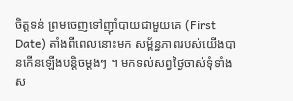ចិត្តទន់ ព្រមចេញទៅញ៉ាំបាយជាមួយគេ (First Date) តាំងពីពេលនោះមក សម្ព័ន្ធភាពរបស់យើងបានកើនឡើងបន្តិចម្តងៗ ។ មកទល់សព្វថ្ងៃចាស់ទុំទាំងស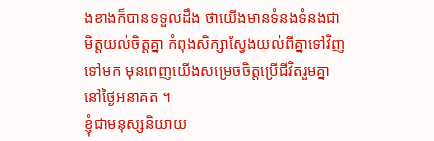ងខាងក៏បានទទួលដឹង ថាយើងមានទំនងទំនងជាមិត្តយល់ចិត្តគ្នា កំពុងសិក្សាស្វែងយល់ពីគ្នាទៅវិញទៅមក មុនពេញយើងសម្រេចចិត្តប្រើជីវិតរួមគ្នានៅថ្ងៃអនាគត ។
ខ្ញុំជាមនុស្សនិយាយ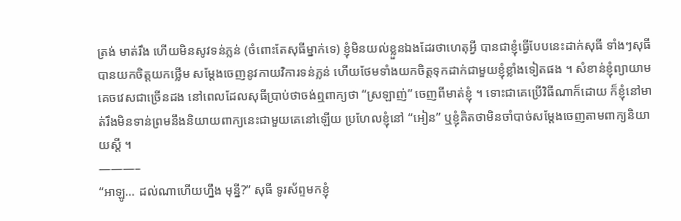ត្រង់ មាត់រឹង ហើយមិនសូវទន់ភ្លន់ (ចំពោះតែសុធីម្នាក់ទេ) ខ្ញុំមិនយល់ខ្លួនឯងដែរថាហេតុអ្វី បានជាខ្ញុំធ្វើបែបនេះដាក់សុធី ទាំងៗសុធីបានយកចិត្តយកថ្លើម សម្តែងចេញនូវកាយវិការទន់ភ្លន់ ហើយថែមទាំងយកចិត្តទុកដាក់ជាមួយខ្ញុំខ្លាំងទៀតផង ។ សំខាន់ខ្ញុំព្យាយាមគេចវេសជាច្រើនដង នៅពេលដែលសុធីប្រាប់ថាចង់ឮពាក្យថា “ស្រឡាញ់” ចេញពីមាត់ខ្ញុំ ។ ទោះជាគេប្រើវិធីណាក៏ដោយ ក៏ខ្ញុំនៅមាត់រឹងមិនទាន់ព្រមនឹងនិយាយពាក្យនេះជាមួយគេនៅឡើយ ប្រហែលខ្ញុំនៅ “អៀន” ឬខ្ញុំគិតថាមិនចាំបាច់សម្តែងចេញតាមពាក្យនិយាយស្តី ។
———–
“អាឡូ… ដល់ណាហើយហ្នឹង មុន្នី?” សុធី ទូរស័ព្ទមកខ្ញុំ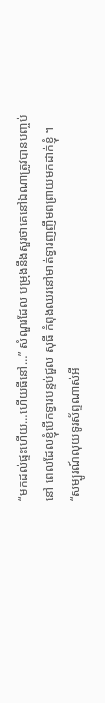“មកដល់ផ្ទះហើយ…ហើយធីនៅ…” សំណួរដែល បម្រុងនឹងសួរថាគេនៅឯណាត្រូវបានបញ្ចប់នៅ ពេលដែលខ្ញុំបើកទ្វារបន្ទប់ជួល សុធី កំពុងឈរនៅមាត់ទ្វារញញឹមពព្រាយមកដាក់ខ្ញុំ ។
“សម្បូរណ៍លុយទូរស័ព្ទណាស់អី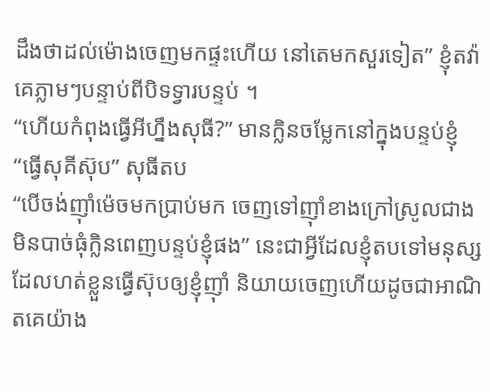ដឹងថាដល់ម៉ោងចេញមកផ្ទះហើយ នៅតេមកសួរទៀត” ខ្ញុំតវ៉ាគេភ្លាមៗបន្ទាប់ពីបិទទ្វារបន្ទប់ ។
“ហើយកំពុងធ្វើអីហ្នឹងសុធី?” មានក្លិនចម្លែកនៅក្នុងបន្ទប់ខ្ញុំ
“ធ្វើសុគីស៊ុប” សុធីតប
“បើចង់ញ៉ាំម៉េចមកប្រាប់មក ចេញទៅញ៉ាំខាងក្រៅស្រូលជាង មិនបាច់ធុំក្លិនពេញបន្ទប់ខ្ញុំផង” នេះជាអ្វីដែលខ្ញុំតបទៅមនុស្សដែលហត់ខ្លួនធ្វើស៊ុបឲ្យខ្ញុំញ៉ាំ និយាយចេញហើយដូចជាអាណិតគេយ៉ាង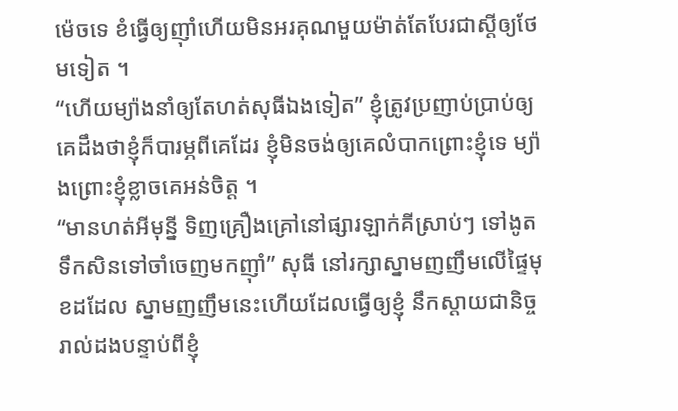ម៉េចទេ ខំធ្វើឲ្យញ៉ាំហើយមិនអរគុណមួយម៉ាត់តែបែរជាស្តីឲ្យថែមទៀត ។
“ហើយម្យ៉ាងនាំឲ្យតែហត់សុធីឯងទៀត” ខ្ញុំត្រូវប្រញាប់ប្រាប់ឲ្យគេដឹងថាខ្ញុំក៏បារម្ភពីគេដែរ ខ្ញុំមិនចង់ឲ្យគេលំបាកព្រោះខ្ញុំទេ ម្យ៉ាងព្រោះខ្ញុំខ្លាចគេអន់ចិត្ត ។
“មានហត់អីមុន្នី ទិញគ្រឿងគ្រៅនៅផ្សារឡាក់គីស្រាប់ៗ ទៅងូតទឹកសិនទៅចាំចេញមកញ៉ាំ” សុធី នៅរក្សាស្នាមញញឹមលើផ្ទៃមុខដដែល ស្នាមញញឹមនេះហើយដែលធ្វើឲ្យខ្ញុំ នឹកស្តាយជានិច្ចរាល់ដងបន្ទាប់ពីខ្ញុំ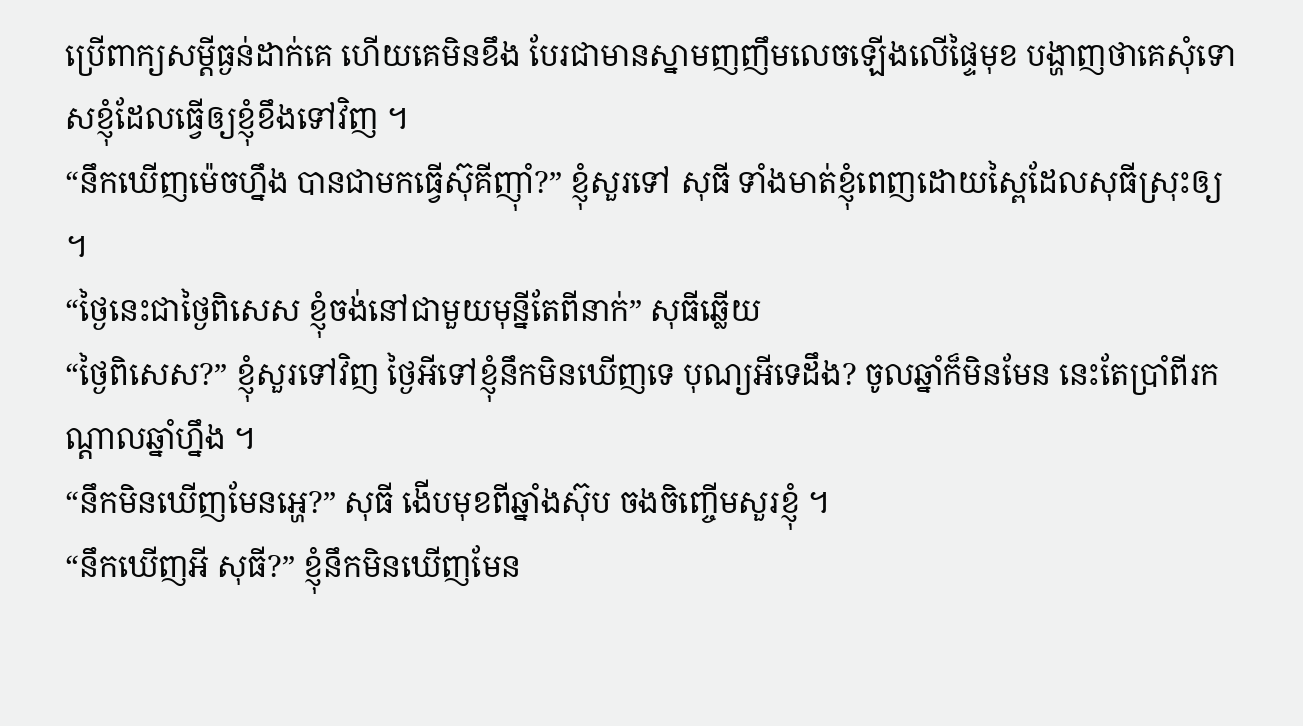ប្រើពាក្យសម្តីធ្ងន់ដាក់គេ ហើយគេមិនខឹង បែរជាមានស្នាមញញឹមលេចឡើងលើផ្ទៃមុខ បង្ហាញថាគេសុំទោសខ្ញុំដែលធ្វើឲ្យខ្ញុំខឹងទៅវិញ ។
“នឹកឃើញម៉េចហ្នឹង បានជាមកធ្វើស៊ុគីញ៉ាំ?” ខ្ញុំសួរទៅ សុធី ទាំងមាត់ខ្ញុំពេញដោយស្ពៃដែលសុធីស្រុះឲ្យ ។
“ថ្ងៃនេះជាថ្ងៃពិសេស ខ្ញុំចង់នៅជាមួយមុន្នីតែពីនាក់” សុធីឆ្លើយ
“ថ្ងៃពិសេស?” ខ្ញុំសួរទៅវិញ ថ្ងៃអីទៅខ្ញុំនឹកមិនឃើញទេ បុណ្យអីទេដឹង? ចូលឆ្នាំក៏មិនមែន នេះតែប្រាំពីរកណ្តាលឆ្នាំហ្នឹង ។
“នឹកមិនឃើញមែនអ្ហេ?” សុធី ងើបមុខពីឆ្នាំងស៊ុប ចងចិញ្ចើមសួរខ្ញុំ ។
“នឹកឃើញអី សុធី?” ខ្ញុំនឹកមិនឃើញមែន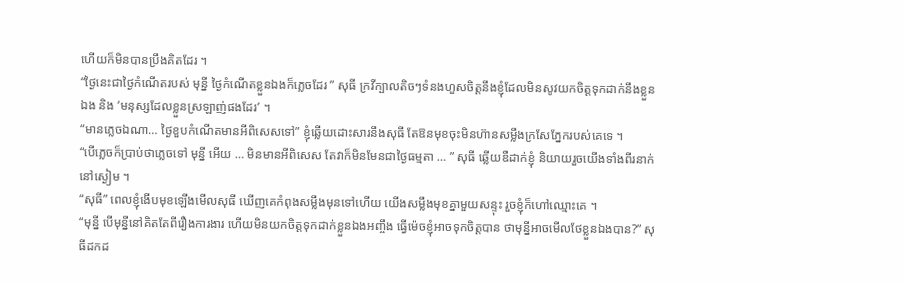ហើយក៏មិនបានប្រឹងគិតដែរ ។
“ថ្ងៃនេះជាថ្ងៃកំណើតរបស់ មុន្នី ថ្ងៃកំណើតខ្លួនឯងក៏ភ្លេចដែរ ” សុធី ក្រវីក្បាលតិចៗទំនងហួសចិត្តនឹងខ្ញុំដែលមិនសូវយកចិត្តទុកដាក់នឹងខ្លួនឯង និង ‘មនុស្សដែលខ្លួនស្រឡាញ់ផងដែរ’ ។
“មានភ្លេចឯណា… ថ្ងៃខួបកំណើតមានអីពិសេសទៅ” ខ្ញុំឆ្លើយដោះសារនឹងសុធី តែឱនមុខចុះមិនហ៊ានសម្លឹងក្រសែភ្នែករបស់គេទេ ។
“បើភ្លេចក៏ប្រាប់ថាភ្លេចទៅ មុន្នី អើយ … មិនមានអីពិសេស តែវាក៏មិនមែនជាថ្ងៃធម្មតា … ” សុធី ឆ្លើយឌឺដាក់ខ្ញុំ និយាយរួចយើងទាំងពីរនាក់នៅស្ងៀម ។
“សុធី” ពេលខ្ញុំងើបមុខឡើងមើលសុធី ឃើញគេកំពុងសម្លឹងមុនទៅហើយ យើងសម្លឹងមុខគ្នាមួយសន្ទុះ រួចខ្ញុំក៏ហៅឈ្មោះគេ ។
“មុន្នី បើមុន្នីនៅគិតតែពីរឿងការងារ ហើយមិនយកចិត្តទុកដាក់ខ្លួនឯងអញ្ចឹង ធ្វើម៉េចខ្ញុំអាចទុកចិត្តបាន ថាមុន្នីអាចមើលថែខ្លួនឯងបាន?” សុធីដកដ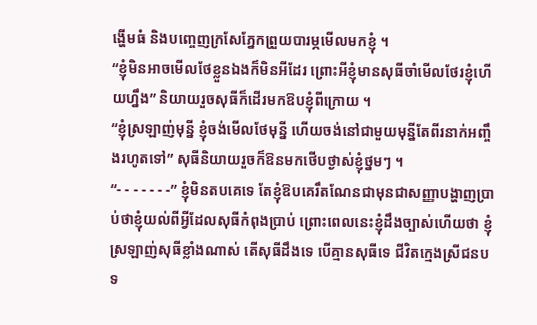ង្ហើមធំ និងបញ្ចេញក្រសែភ្នែកព្រួយបារម្ភមើលមកខ្ញុំ ។
“ខ្ញុំមិនអាចមើលថែខ្លួនឯងក៏មិនអីដែរ ព្រោះអីខ្ញុំមានសុធីចាំមើលថែរខ្ញុំហើយហ្នឹង” និយាយរួចសុធីក៏ដើរមកឱបខ្ញុំពីក្រោយ ។
“ខ្ញុំស្រឡាញ់មុន្នី ខ្ញុំចង់មើលថែមុន្នី ហើយចង់នៅជាមួយមុន្នីតែពីរនាក់អញ្ចឹងរហូតទៅ” សុធីនិយាយរួចក៏ឱនមកថើបថ្ងាស់ខ្ញុំថ្នមៗ ។
“- - - - - - -” ខ្ញុំមិនតបគេទេ តែខ្ញុំឱបគេរឹតណែនជាមុនជាសញ្ញាបង្ហាញប្រាប់ថាខ្ញុំយល់ពីអ្វីដែលសុធីកំពុងប្រាប់ ព្រោះពេលនេះខ្ញុំដឹងច្បាស់ហើយថា ខ្ញុំស្រឡាញ់សុធីខ្លាំងណាស់ តើសុធីដឹងទេ បើគ្មានសុធីទេ ជីវិតក្មេងស្រីជនបទ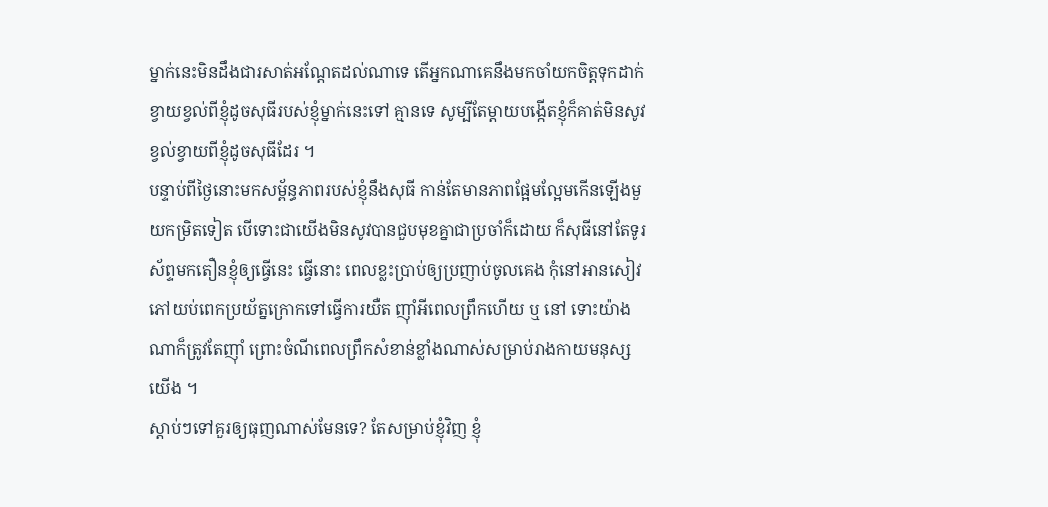ម្នាក់នេះមិនដឹងជារសាត់អណ្តែតដល់ណាទេ តើអ្នកណាគេនឹងមកចាំយកចិត្តទុកដាក់ខ្វាយខ្វល់ពីខ្ញុំដូចសុធីរបស់ខ្ញុំម្នាក់នេះទៅ គ្មានទេ សូម្បីតែម្តាយបង្កើតខ្ញុំក៏គាត់មិនសូវខ្វល់ខ្វាយពីខ្ញុំដូចសុធីដែរ ។
បន្ទាប់ពីថ្ងៃនោះមកសម្ព័ន្ធភាពរបស់ខ្ញុំនឹងសុធី កាន់តែមានភាពផ្អែមល្អែមកើនឡើងមួយកម្រិតទៀត បើទោះជាយើងមិនសូវបានជួបមុខគ្នាជាប្រចាំក៏ដោយ ក៏សុធីនៅតែទូរស័ព្ទមកតឿនខ្ញុំឲ្យធ្វើនេះ ធ្វើនោះ ពេលខ្លះប្រាប់ឲ្យប្រញាប់ចូលគេង កុំនៅអានសៀវភៅយប់ពេកប្រយ័ត្នក្រោកទៅធ្វើការយឺត ញ៉ាំអីពេលព្រឹកហើយ ឬ នៅ ទោះយ៉ាងណាក៏ត្រូវតែញ៉ាំ ព្រោះចំណីពេលព្រឹកសំខាន់ខ្លាំងណាស់សម្រាប់រាងកាយមនុស្សយើង ។
ស្តាប់ៗទៅគួរឲ្យធុញណាស់មែនទេ? តែសម្រាប់ខ្ញុំវិញ ខ្ញុំ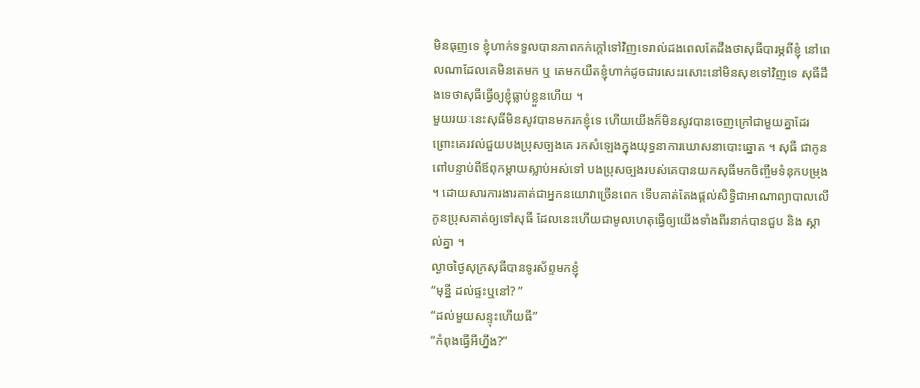មិនធុញទេ ខ្ញុំហាក់ទទួលបានភាពកក់ក្តៅទៅវិញទេរាល់ដងពេលតែដឹងថាសុធីបារម្ភពីខ្ញុំ នៅពេលណាដែលគេមិនតេមក ឬ តេមកយឺតខ្ញុំហាក់ដូចជារសេះរសោះនៅមិនសុខទៅវិញទេ សុធីដឹងទេថាសុធីធ្វើឲ្យខ្ញុំធ្លាប់ខ្លួនហើយ ។
មួយរយៈនេះសុធីមិនសូវបានមករកខ្ញុំទេ ហើយយើងក៏មិនសូវបានចេញក្រៅជាមួយគ្នាដែរ ព្រោះគេរវល់ជួយបងប្រុសច្បងគេ រកសំឡេងក្នុងយុទ្ធនាការឃោសនាបោះឆ្នោត ។ សុធី ជាកូនពៅបន្ទាប់ពីឪពុកម្តាយស្លាប់អស់ទៅ បងប្រុសច្បងរបស់គេបានយកសុធីមកចិញ្ចឹមទំនុកបម្រុង ។ ដោយសារការងារគាត់ជាអ្នកនយោវាច្រើនពេក ទើបគាត់តែងផ្តល់សិទ្ធិជាអាណាព្យាបាលលើកូនប្រុសគាត់ឲ្យទៅសុធី ដែលនេះហើយជាមូលហេតុធ្វើឲ្យយើងទាំងពីរនាក់បានជួប និង ស្គាល់គ្នា ។
ល្ងាចថ្ងៃសុក្រសុធីបានទូរស័ព្ទមកខ្ញុំ
“មុន្នី ដល់ផ្ទះឬនៅ? ”
“ដល់មួយសន្ទុះហើយធី”
“កំពុងធ្វើអីហ្នឹង?”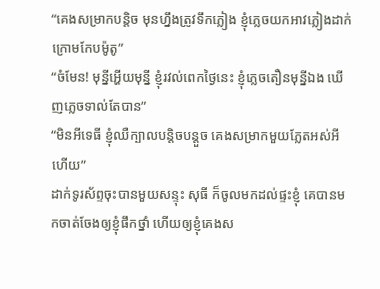“គេងសម្រាកបន្តិច មុនហ្នឹងត្រូវទឹកភ្លៀង ខ្ញុំភ្លេចយកអាវភ្លៀងដាក់ក្រោមកែបម៉ូតូ”
“ចំមែន! មុន្នីអ្ហើយមុន្នី ខ្ញុំរវល់ពេកថ្ងៃនេះ ខ្ញុំភ្លេចតឿនមុន្នីឯង ឃើញភ្លេចទាល់តែបាន”
“មិនអីទេធី ខ្ញុំឈឺក្បាលបន្តិចបន្តួច គេងសម្រាកមួយភ្លែតអស់អីហើយ”
ដាក់ទូរស័ព្ទចុះបានមួយសន្ទុះ សុធី ក៏ចូលមកដល់ផ្ទះខ្ញុំ គេបានមកចាត់ចែងឲ្យខ្ញុំផឹកថ្នាំ ហើយឲ្យខ្ញុំគេងស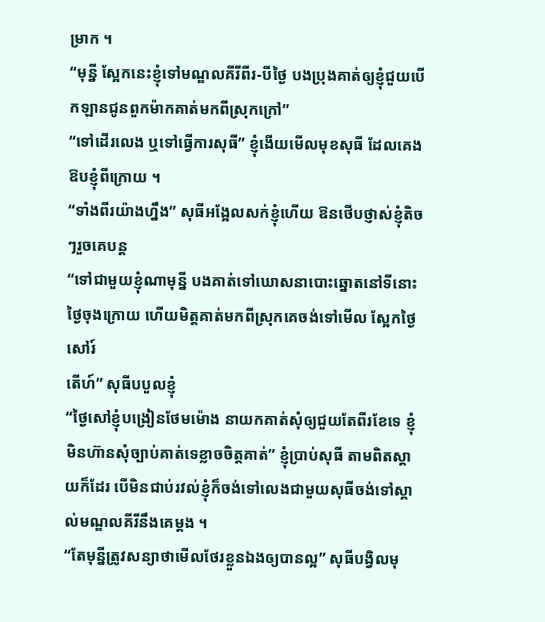ម្រាក ។
“មុន្នី ស្អែកនេះខ្ញុំទៅមណ្ឌលគីរីពីរ-បីថ្ងៃ បងប្រុងគាត់ឲ្យខ្ញុំជួយបើកឡានជូនពួកម៉ាកគាត់មកពីស្រុកក្រៅ”
“ទៅដើរលេង ឬទៅធ្វើការសុធី” ខ្ញុំងើយមើលមុខសុធី ដែលគេងឱបខ្ញុំពីក្រោយ ។
“ទាំងពីរយ៉ាងហ្នឹង” សុធីអង្អែលសក់ខ្ញុំហើយ ឱនថើបថ្ញាស់ខ្ញុំតិចៗរួចគេបន្ត
“ទៅជាមួយខ្ញុំណាមុន្នី បងគាត់ទៅឃោសនាបោះឆ្នោតនៅទីនោះថ្ងៃចុងក្រោយ ហើយមិត្តគាត់មកពីស្រុកគេចង់ទៅមើល ស្អែកថ្ងៃសៅរ៍
តើហ៍” សុធីបបួលខ្ញុំ
“ថ្ងៃសៅខ្ញុំបង្រៀនថែមម៉ោង នាយកគាត់សុំឲ្យជួយតែពីរខែទេ ខ្ញុំមិនហ៊ានសុំច្បាប់គាត់ទេខ្លាចចិត្តគាត់” ខ្ញុំប្រាប់សុធី តាមពិតស្តាយក៏ដែរ បើមិនជាប់រវល់ខ្ញុំក៏ចង់ទៅលេងជាមួយសុធីចង់ទៅស្គាល់មណ្ឌលគីរីនឹងគេម្តង ។
“តែមុន្នីត្រូវសន្យាថាមើលថែរខ្លួនឯងឲ្យបានល្អ” សុធីបង្វិលមុ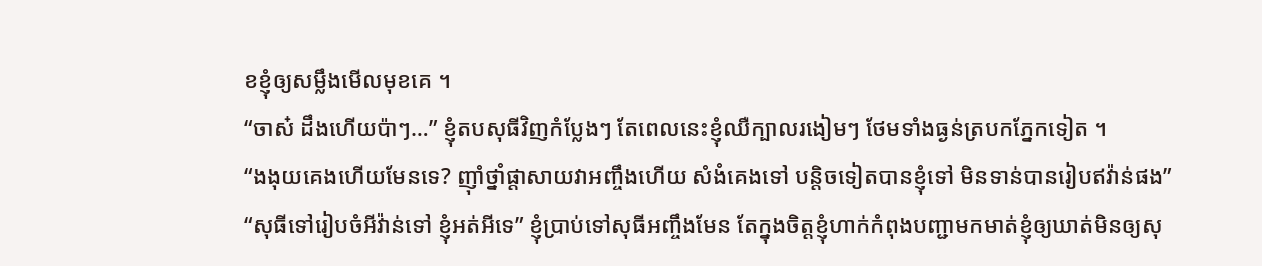ខខ្ញុំឲ្យសម្លឹងមើលមុខគេ ។
“ចាស៎ ដឹងហើយប៉ាៗ…” ខ្ញុំតបសុធីវិញកំប្លែងៗ តែពេលនេះខ្ញុំឈឺក្បាលរងៀមៗ ថែមទាំងធ្ងន់ត្របកភ្នែកទៀត ។
“ងងុយគេងហើយមែនទេ? ញ៉ាំថ្នាំផ្តាសាយវាអញ្ចឹងហើយ សំងំគេងទៅ បន្តិចទៀតបានខ្ញុំទៅ មិនទាន់បានរៀបឥវ៉ាន់ផង”
“សុធីទៅរៀបចំអីវ៉ាន់ទៅ ខ្ញុំអត់អីទេ” ខ្ញុំប្រាប់ទៅសុធីអញ្ចឹងមែន តែក្នុងចិត្តខ្ញុំហាក់កំពុងបញ្ជាមកមាត់ខ្ញុំឲ្យឃាត់មិនឲ្យសុ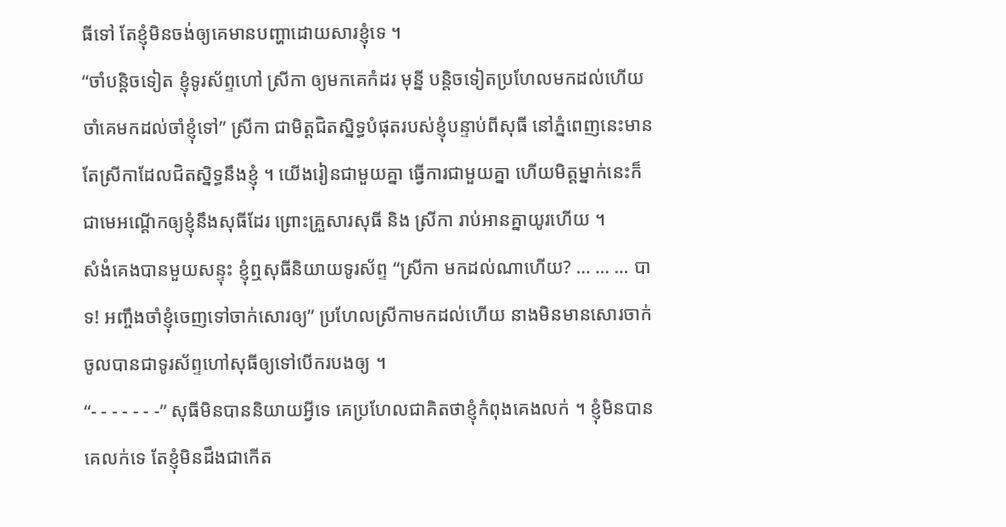ធីទៅ តែខ្ញុំមិនចង់ឲ្យគេមានបញ្ហាដោយសារខ្ញុំទេ ។
“ចាំបន្តិចទៀត ខ្ញុំទូរស័ព្ទហៅ ស្រីកា ឲ្យមកគេកំដរ មុន្នី បន្តិចទៀតប្រហែលមកដល់ហើយ ចាំគេមកដល់ចាំខ្ញុំទៅ” ស្រីកា ជាមិត្តជិតស្និទ្ធបំផុតរបស់ខ្ញុំបន្ទាប់ពីសុធី នៅភ្នំពេញនេះមានតែស្រីកាដែលជិតស្និទ្ធនឹងខ្ញុំ ។ យើងរៀនជាមួយគ្នា ធ្វើការជាមួយគ្នា ហើយមិត្តម្នាក់នេះក៏ជាមេអណ្តើកឲ្យខ្ញុំនឹងសុធីដែរ ព្រោះគ្រួសារសុធី និង ស្រីកា រាប់អានគ្នាយូរហើយ ។
សំងំគេងបានមួយសន្ទុះ ខ្ញុំឮសុធីនិយាយទូរស័ព្ទ “ស្រីកា មកដល់ណាហើយ? … … … បាទ! អញ្ចឹងចាំខ្ញុំចេញទៅចាក់សោរឲ្យ” ប្រហែលស្រីកាមកដល់ហើយ នាងមិនមានសោរចាក់ចូលបានជាទូរស័ព្ទហៅសុធីឲ្យទៅបើករបងឲ្យ ។
“- - - - - - -” សុធីមិនបាននិយាយអ្វីទេ គេប្រហែលជាគិតថាខ្ញុំកំពុងគេងលក់ ។ ខ្ញុំមិនបានគេលក់ទេ តែខ្ញុំមិនដឹងជាកើត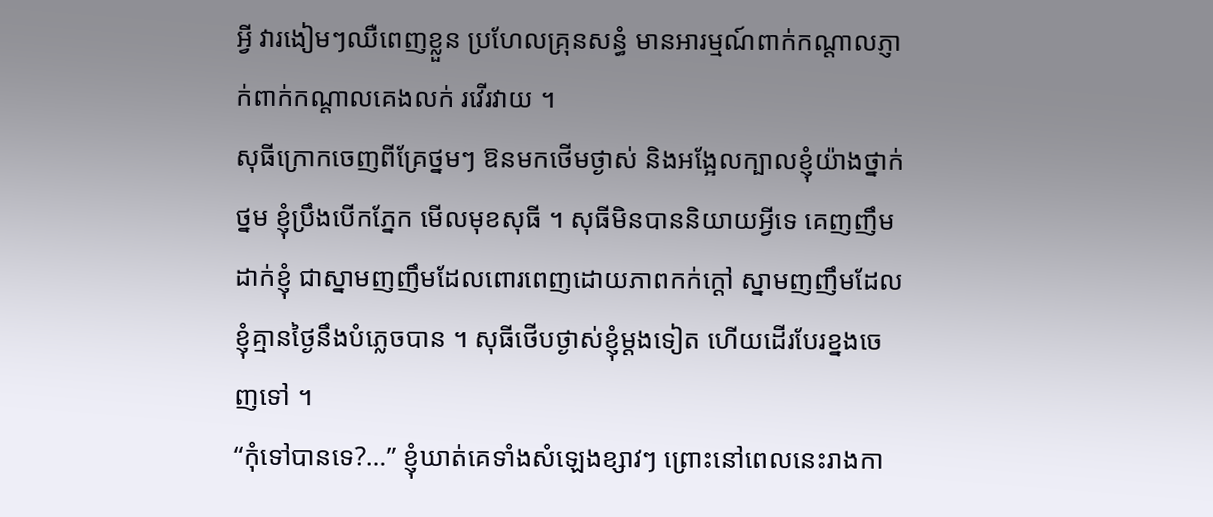អ្វី វារងៀមៗឈឺពេញខ្លួន ប្រហែលគ្រុនសន្ធំ មានអារម្មណ៍ពាក់កណ្តាលភ្ញាក់ពាក់កណ្តាលគេងលក់ រវើរវាយ ។
សុធីក្រោកចេញពីគ្រែថ្នមៗ ឱនមកថើមថ្ងាស់ និងអង្អែលក្បាលខ្ញុំយ៉ាងថ្នាក់ថ្នម ខ្ញុំប្រឹងបើកភ្នែក មើលមុខសុធី ។ សុធីមិនបាននិយាយអ្វីទេ គេញញឹមដាក់ខ្ញុំ ជាស្នាមញញឹមដែលពោរពេញដោយភាពកក់ក្ដៅ ស្នាមញញឹមដែលខ្ញុំគ្មានថ្ងៃនឹងបំភ្លេចបាន ។ សុធីថើបថ្ងាស់ខ្ញុំម្តងទៀត ហើយដើរបែរខ្នងចេញទៅ ។
“កុំទៅបានទេ?…” ខ្ញុំឃាត់គេទាំងសំឡេងខ្សាវៗ ព្រោះនៅពេលនេះរាងកា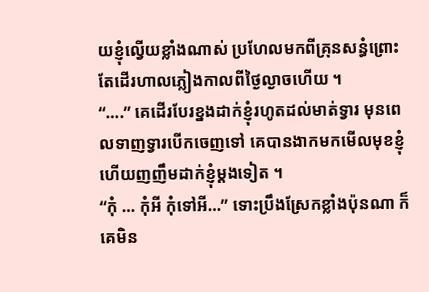យខ្ញុំល្វើយខ្លាំងណាស់ ប្រហែលមកពីគ្រុនសន្ធំព្រោះតែដើរហាលភ្លៀងកាលពីថ្ងៃល្ងាចហើយ ។
“….” គេដើរបែរខ្នងដាក់ខ្ញុំរហូតដល់មាត់ទ្វារ មុនពេលទាញទ្វារបើកចេញទៅ គេបានងាកមកមើលមុខខ្ញុំហើយញញឹមដាក់ខ្ញុំម្តងទៀត ។
“កុំ … កុំអី កុំទៅអី…” ទោះប្រឹងស្រែកខ្លាំងប៉ុនណា ក៏គេមិន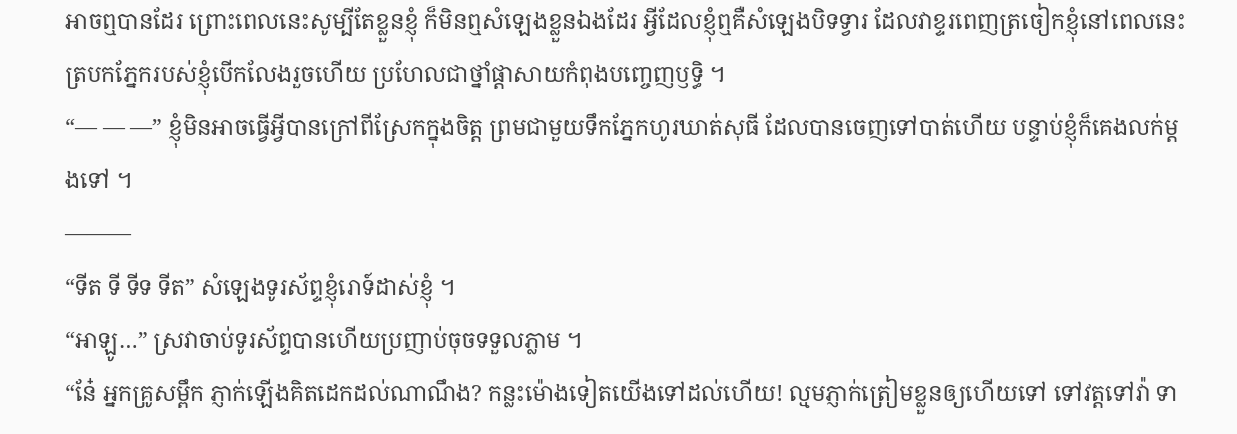អាចឮបានដែរ ព្រោះពេលនេះសូម្បីតែខ្លួនខ្ញុំ ក៏មិនឮសំឡេងខ្លួនឯងដែរ អ្វីដែលខ្ញុំឮគឺសំឡេងបិទទ្វារ ដែលវាខ្ទរពេញត្រចៀកខ្ញុំនៅពេលនេះ ត្របកភ្នែករបស់ខ្ញុំបើកលែងរួចហើយ ប្រហែលជាថ្នាំផ្តាសាយកំពុងបញ្ចេញឫទ្ធិ ។
“— — —” ខ្ញុំមិនអាចធ្វើអ្វីបានក្រៅពីស្រែកក្នុងចិត្ត ព្រមជាមួយទឹកភ្នែកហូរឃាត់សុធី ដែលបានចេញទៅបាត់ហើយ បន្ទាប់ខ្ញុំក៏គេងលក់ម្តងទៅ ។
———
“ទីត ទី ទីទ ទីត” សំឡេងទូរស័ព្ទខ្ញុំរោទ៍ដាស់ខ្ញុំ ។
“អាឡូ…” ស្រវាចាប់ទូរស័ព្ទបានហើយប្រញាប់ចុចទទួលភ្លាម ។
“នែ៎ អ្នកគ្រូសម្ពឹក ភ្ញាក់ឡើងគិតដេកដល់ណាណឹង? កន្លះម៉ោងទៀតយើងទៅដល់ហើយ! ល្មមភ្ញាក់ត្រៀមខ្លួនឲ្យហើយទៅ ទៅវត្តទៅវ៉ា ទា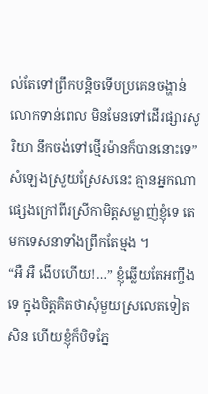ល់តែទៅព្រឹកបន្តិចទើបប្រគេនចង្ហាន់លោកទាន់ពេល មិនមែនទៅដើរផ្សារសូរិយា នឹកចង់ទៅថ្មើរម៉ានក៏បាននោះទេ” សំឡេងស្រួយស្រែសនេះ គ្មានអ្នកណាផ្សេងក្រៅពីរស្រីកាមិត្តសម្លាញ់ខ្ញុំទេ តេមកទេសនាទាំងព្រឹកតែម្មង ។
“អឺ អឺ ងើបហើយ!…” ខ្ញុំឆ្លើយតែអញ្ចឹងទេ ក្នុងចិត្តគិតថាសុំមួយស្រលេតទៀតសិន ហើយខ្ញុំក៏បិទភ្នែ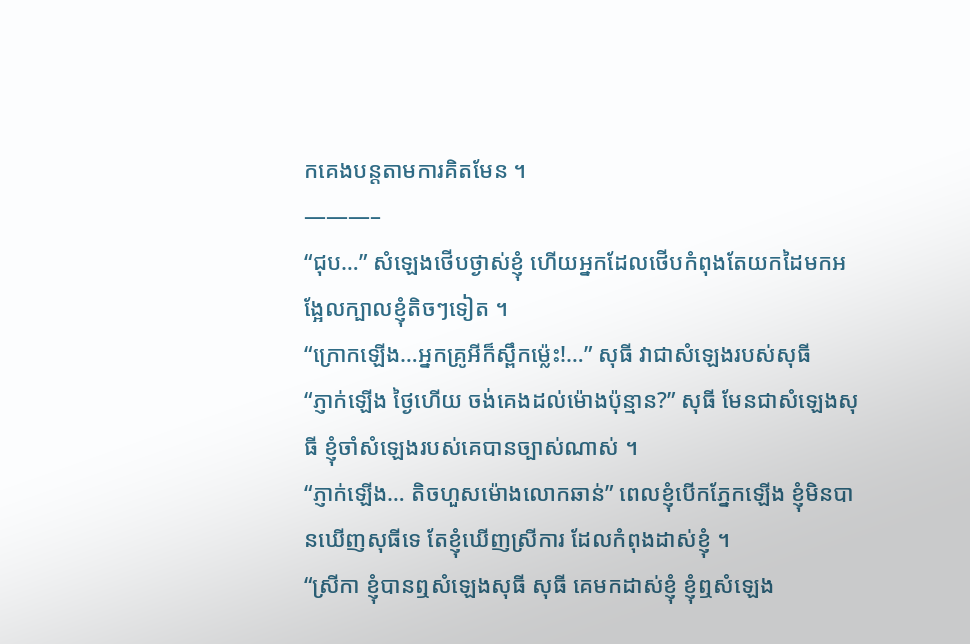កគេងបន្តតាមការគិតមែន ។
———–
“ជុប…” សំឡេងថើបថ្ងាស់ខ្ញុំ ហើយអ្នកដែលថើបកំពុងតែយកដៃមកអង្អែលក្បាលខ្ញុំតិចៗទៀត ។
“ក្រោកឡើង…អ្នកគ្រូអីក៏ស្ពឹកម៉្លេះ!…” សុធី វាជាសំឡេងរបស់សុធី
“ភ្ញាក់ឡើង ថ្ងៃហើយ ចង់គេងដល់ម៉ោងប៉ុន្មាន?” សុធី មែនជាសំឡេងសុធី ខ្ញុំចាំសំឡេងរបស់គេបានច្បាស់ណាស់ ។
“ភ្ញាក់ឡើង… តិចហួសម៉ោងលោកឆាន់” ពេលខ្ញុំបើកភ្នែកឡើង ខ្ញុំមិនបានឃើញសុធីទេ តែខ្ញុំឃើញស្រីការ ដែលកំពុងដាស់ខ្ញុំ ។
“ស្រីកា ខ្ញុំបានឮសំឡេងសុធី សុធី គេមកដាស់ខ្ញុំ ខ្ញុំឮសំឡេង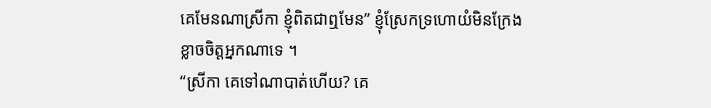គេមែនណាស្រីកា ខ្ញុំពិតជាឮមែន” ខ្ញុំស្រែកទ្រហោយំមិនក្រែងខ្លាចចិត្តអ្នកណាទេ ។
“ស្រីកា គេទៅណាបាត់ហើយ? គេ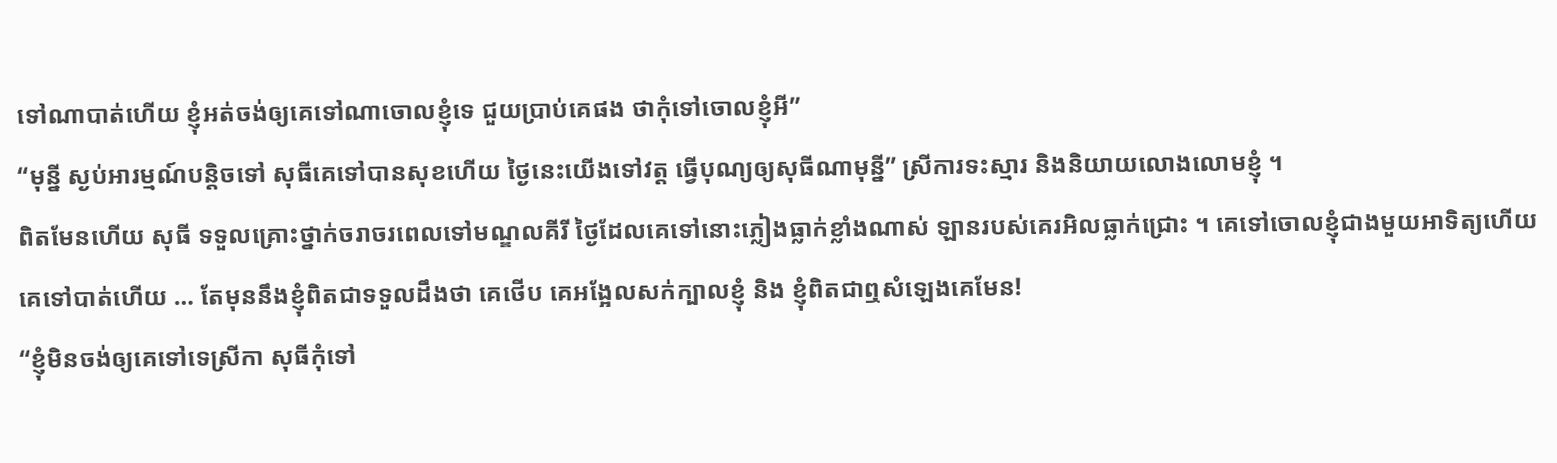ទៅណាបាត់ហើយ ខ្ញុំអត់ចង់ឲ្យគេទៅណាចោលខ្ញុំទេ ជួយប្រាប់គេផង ថាកុំទៅចោលខ្ញុំអី”
“មុន្នី ស្ងប់អារម្មណ៍បន្តិចទៅ សុធីគេទៅបានសុខហើយ ថ្ងៃនេះយើងទៅវត្ត ធ្វើបុណ្យឲ្យសុធីណាមុន្នី” ស្រីការទះស្មារ និងនិយាយលោងលោមខ្ញុំ ។
ពិតមែនហើយ សុធី ទទួលគ្រោះថ្នាក់ចរាចរពេលទៅមណ្ឌលគីរី ថ្ងៃដែលគេទៅនោះភ្លៀងធ្លាក់ខ្លាំងណាស់ ឡានរបស់គេរអិលធ្លាក់ជ្រោះ ។ គេទៅចោលខ្ញុំជាងមួយអាទិត្យហើយ គេទៅបាត់ហើយ … តែមុននឹងខ្ញុំពិតជាទទួលដឹងថា គេថើប គេអង្អែលសក់ក្បាលខ្ញុំ និង ខ្ញុំពិតជាឮសំឡេងគេមែន!
“ខ្ញុំមិនចង់ឲ្យគេទៅទេស្រីកា សុធីកុំទៅ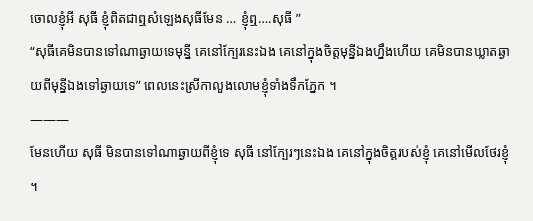ចោលខ្ញុំអី សុធី ខ្ញុំពិតជាឮសំឡេងសុធីមែន … ខ្ញុំឮ….សុធី ”
“សុធីគេមិនបានទៅណាឆ្ងាយទេមុន្នី គេនៅក្បែរនេះឯង គេនៅក្នុងចិត្តមុន្នីឯងហ្នឹងហើយ គេមិនបានឃ្លាតឆ្ងាយពីមុន្នីឯងទៅឆ្ងាយទេ” ពេលនេះស្រីកាលួងលោមខ្ញុំទាំងទឹកភ្នែក ។
———
មែនហើយ សុធី មិនបានទៅណាឆ្ងាយពីខ្ញុំទេ សុធី នៅក្បែរៗនេះឯង គេនៅក្នុងចិត្តរបស់ខ្ញុំ គេនៅមើលថែរខ្ញុំ ។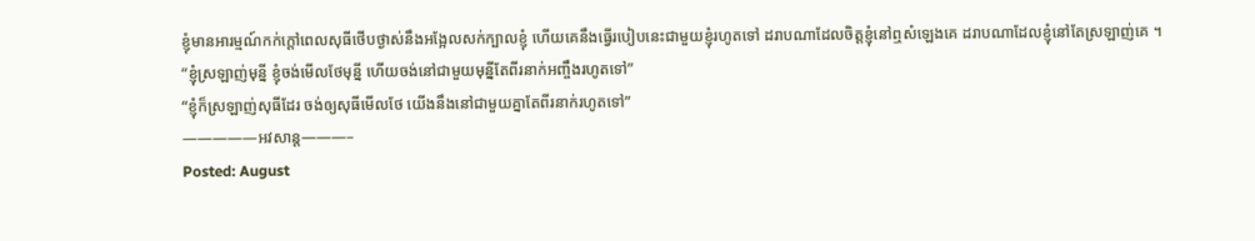ខ្ញុំមានអារម្មណ៍កក់ក្តៅពេលសុធីថើបថ្ងាស់នឹងអង្អែលសក់ក្បាលខ្ញុំ ហើយគេនឹងធ្វើរបៀបនេះជាមួយខ្ញុំរហូតទៅ ដរាបណាដែលចិត្តខ្ញុំនៅឮសំឡេងគេ ដរាបណាដែលខ្ញុំនៅតែស្រឡាញ់គេ ។
“ខ្ញុំស្រឡាញ់មុន្នី ខ្ញុំចង់មើលថែមុន្នី ហើយចង់នៅជាមួយមុន្នីតែពីរនាក់អញ្ចឹងរហូតទៅ”
“ខ្ញុំក៏ស្រឡាញ់សុធីដែរ ចង់ឲ្យសុធីមើលថែ យើងនឹងនៅជាមួយគ្នាតែពីរនាក់រហូតទៅ”
—————អវសាន្ត———–
Posted: August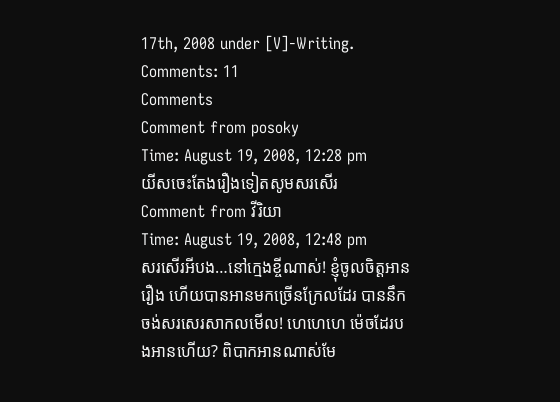17th, 2008 under [V]-Writing.
Comments: 11
Comments
Comment from posoky
Time: August 19, 2008, 12:28 pm
យីសចេះតែងរឿងទៀតសូមសរសើរ
Comment from វីរិយា
Time: August 19, 2008, 12:48 pm
សរសើរអីបង…នៅក្មេងខ្ចីណាស់! ខ្ញុំចូលចិត្តអានរឿង ហើយបានអានមកច្រើនក្រែលដែរ បាននឹកចង់សរសេរសាកលមើល! ហេហេហេ ម៉េចដែរបងអានហើយ? ពិបាកអានណាស់មែ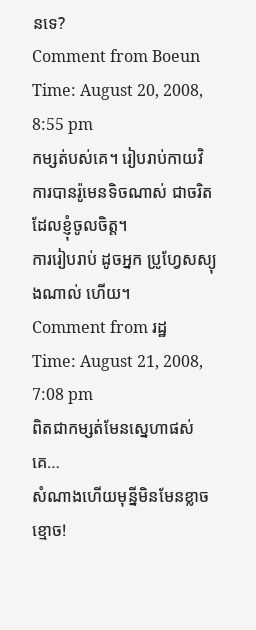នទេ?
Comment from Boeun
Time: August 20, 2008, 8:55 pm
កម្សត់បស់គេ។ រៀបរាប់កាយវិការបានរ៉ូមេនទិចណាស់ ជាចរិតដែលខ្ញុំចូលចិត្ត។
ការរៀបរាប់ ដូចអ្នក ប្រូហ្វែសស្យុងណាល់ ហើយ។
Comment from រដ្ឋ
Time: August 21, 2008, 7:08 pm
ពិតជាកម្សត់មែនស្នេហាផស់គេ…
សំណាងហើយមុន្នីមិនមែនខ្លាចខ្មោច!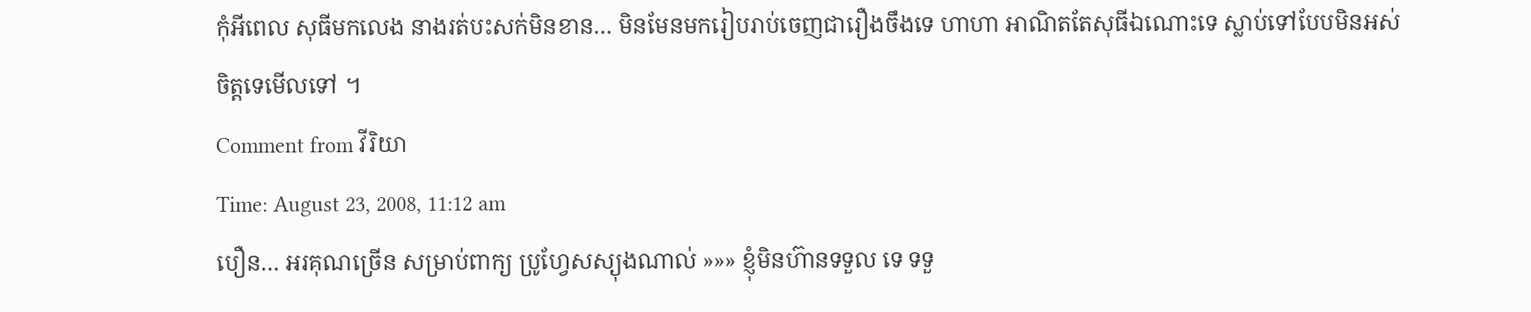កុំអីពេល សុធីមកលេង នាងរត់បះសក់មិនខាន… មិនមែនមករៀបរាប់ចេញជារឿងចឹងទេ ហាហា អាណិតតែសុធីឯណោះទេ ស្លាប់ទៅបែបមិនអស់ចិត្តទេមើលទៅ ។
Comment from វីរិយា
Time: August 23, 2008, 11:12 am
បឿន… អរគុណច្រើន សម្រាប់ពាក្យ ប្រូហ្វែសស្យុងណាល់ »»» ខ្ញុំមិនហ៊ានទទួល ទេ ទទួ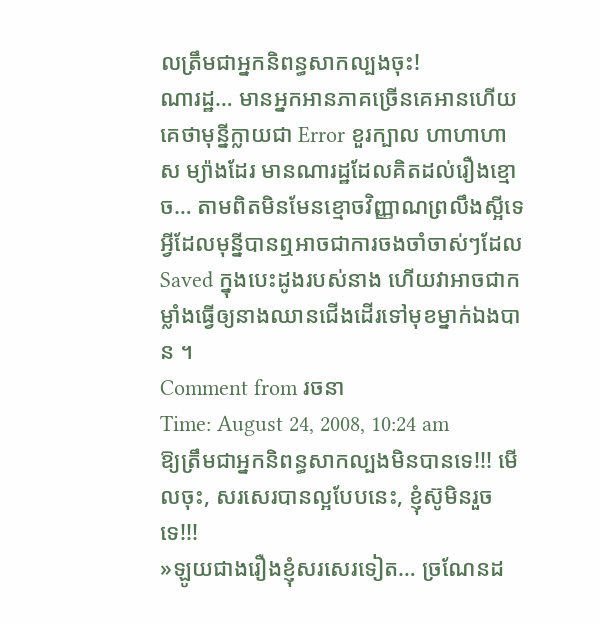លត្រឹមជាអ្នកនិពន្ធសាកល្បងចុះ!
ណារដ្ឋ… មានអ្នកអានភាគច្រើនគេអានហើយគេថាមុន្នីក្លាយជា Error ខួរក្បាល ហាហាហាស ម្យ៉ាងដែរ មានណារដ្ឋដែលគិតដល់រឿងខ្មោច… តាមពិតមិនមែនខ្មោចវិញ្ញាណព្រលឹងស្អីទេ អ្វីដែលមុន្នីបានឮអាចជាការចងចាំចាស់ៗដែល Saved ក្នុងបេះដូងរបស់នាង ហើយវាអាចជាកម្លាំងធ្វើឲ្យនាងឈានជើងដើរទៅមុខម្នាក់ឯងបាន ។
Comment from រចនា
Time: August 24, 2008, 10:24 am
ឱ្យត្រឹមជាអ្នកនិពន្ធសាកល្បងមិនបានទេ!!! មើលចុះ, សរសេរបានល្អបែបនេះ, ខ្ញុំស៊ូមិនរួចទេ!!!
»ឡូយជាងរឿងខ្ញុំសរសេរទៀត… ច្រណែនដ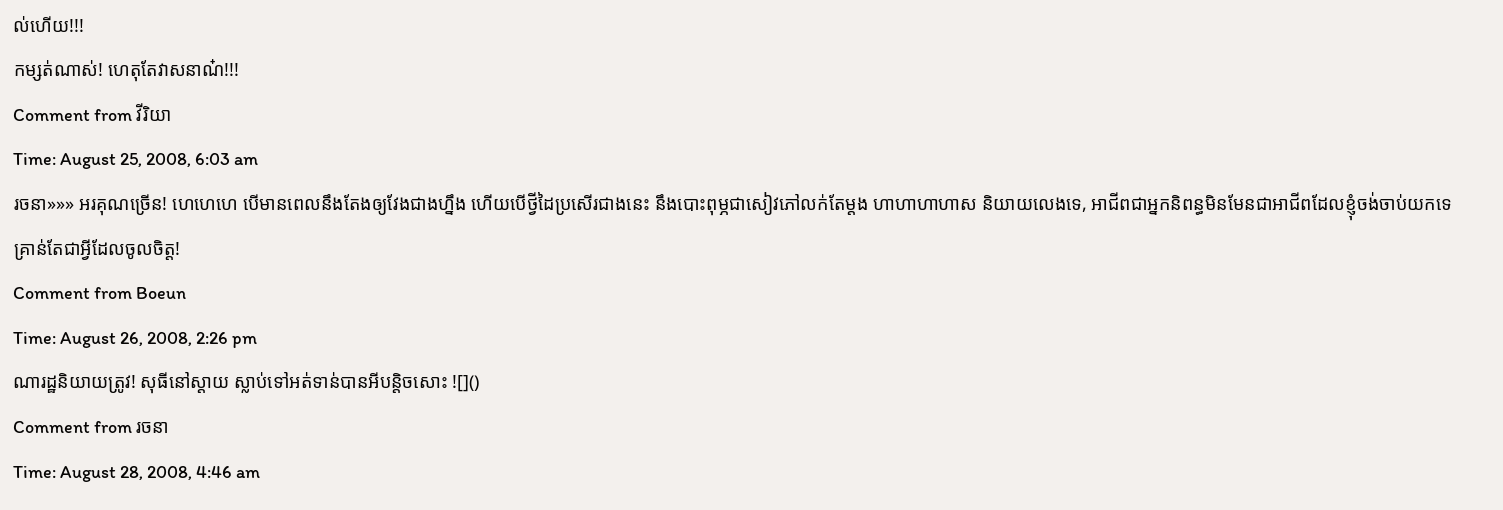ល់ហើយ!!!
កម្សត់ណាស់! ហេតុតែវាសនាណ៎!!!
Comment from វីរិយា
Time: August 25, 2008, 6:03 am
រចនា»»» អរគុណច្រើន! ហេហេហេ បើមានពេលនឹងតែងឲ្យវែងជាងហ្នឹង ហើយបើថ្វីដៃប្រសើរជាងនេះ នឹងបោះពុម្ភជាសៀវភៅលក់តែម្តង ហាហាហាហាស និយាយលេងទេ, អាជីពជាអ្នកនិពន្ធមិនមែនជាអាជីពដែលខ្ញុំចង់ចាប់យកទេ គ្រាន់តែជាអ្វីដែលចូលចិត្ត!
Comment from Boeun
Time: August 26, 2008, 2:26 pm
ណារដ្ឋនិយាយត្រូវ! សុធីនៅស្ដាយ ស្លាប់ទៅអត់ទាន់បានអីបន្តិចសោះ ![]()
Comment from រចនា
Time: August 28, 2008, 4:46 am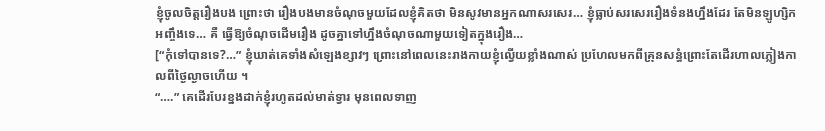ខ្ញុំចូលចិត្តរឿងបង ព្រោះថា រឿងបងមានចំណុចមួយដែលខ្ញុំគិតថា មិនសូវមានអ្នកណាសរសេរ… ខ្ញុំធ្លាប់សរសេររឿងទំនងហ្នឹងដែរ តែមិនឡូហ្សិកអញ្ចឹងទេ… គឺ ធ្វើឱ្យចំណុចដើមរឿង ដូចគ្នាទៅហ្នឹងចំណុចណាមួយទៀតក្នុងរឿង…
[“កុំទៅបានទេ?…” ខ្ញុំឃាត់គេទាំងសំឡេងខ្សាវៗ ព្រោះនៅពេលនេះរាងកាយខ្ញុំល្វើយខ្លាំងណាស់ ប្រហែលមកពីគ្រុនសន្ធំព្រោះតែដើរហាលភ្លៀងកាលពីថ្ងៃល្ងាចហើយ ។
“….” គេដើរបែរខ្នងដាក់ខ្ញុំរហូតដល់មាត់ទ្វារ មុនពេលទាញ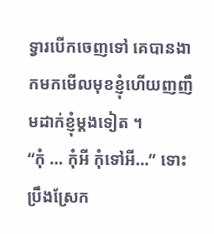ទ្វារបើកចេញទៅ គេបានងាកមកមើលមុខខ្ញុំហើយញញឹមដាក់ខ្ញុំម្តងទៀត ។
“កុំ … កុំអី កុំទៅអី…” ទោះប្រឹងស្រែក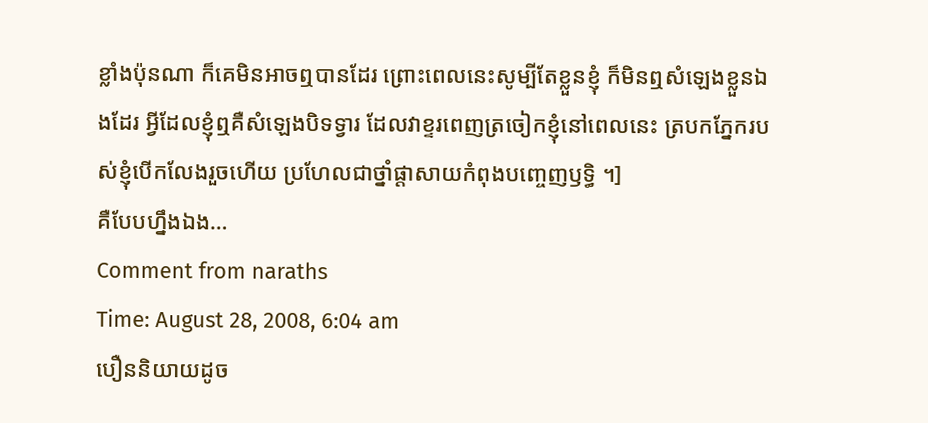ខ្លាំងប៉ុនណា ក៏គេមិនអាចឮបានដែរ ព្រោះពេលនេះសូម្បីតែខ្លួនខ្ញុំ ក៏មិនឮសំឡេងខ្លួនឯងដែរ អ្វីដែលខ្ញុំឮគឺសំឡេងបិទទ្វារ ដែលវាខ្ទរពេញត្រចៀកខ្ញុំនៅពេលនេះ ត្របកភ្នែករបស់ខ្ញុំបើកលែងរួចហើយ ប្រហែលជាថ្នាំផ្តាសាយកំពុងបញ្ចេញឫទ្ធិ ។]
គឺបែបហ្នឹងឯង…
Comment from naraths
Time: August 28, 2008, 6:04 am
បឿននិយាយដូច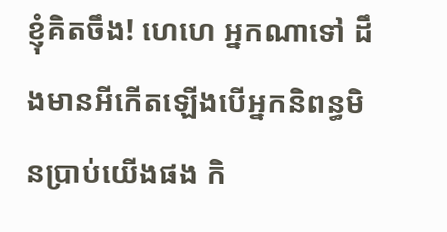ខ្ញុំគិតចឹង! ហេហេ អ្នកណាទៅ ដឹងមានអីកើតឡើងបើអ្នកនិពន្ធមិនប្រាប់យើងផង កិ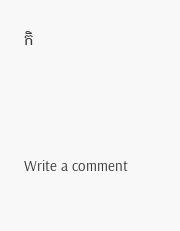កិ






Write a comment